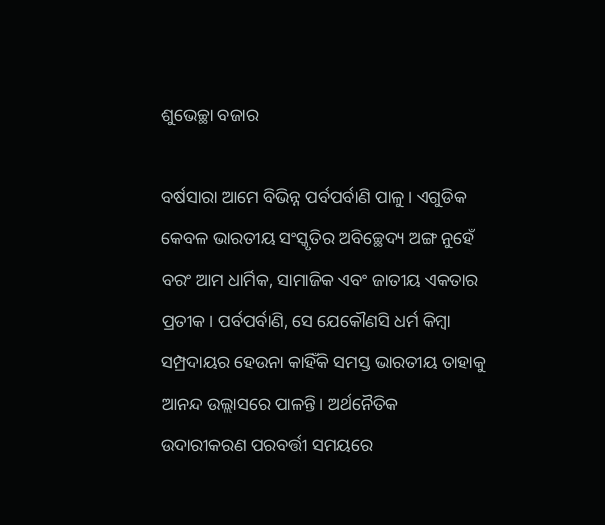ଶୁଭେଚ୍ଛା ବଜାର

ବର୍ଷସାରା ଆମେ ବିଭିନ୍ନ ପର୍ବପର୍ବାଣି ପାଳୁ। ଏଗୁଡିକ କେବଳ ଭାରତୀୟ ସଂସ୍କୃତିର ଅବିଚ୍ଛେଦ୍ୟ ଅଙ୍ଗ ନୁହେଁ ବରଂ ଆମ ଧାର୍ମିକ, ସାମାଜିକ ଏବଂ ଜାତୀୟ ଏକତାର ପ୍ରତୀକ। ପର୍ବପର୍ବାଣି, ସେ ଯେକୌଣସି ଧର୍ମ କିମ୍ବା ସମ୍ପ୍ରଦାୟର ହେଉନା କାହିଁକି ସମସ୍ତ ଭାରତୀୟ ତାହାକୁ ଆନନ୍ଦ ଉଲ୍ଲାସରେ ପାଳନ୍ତି। ଅର୍ଥନୈତିକ ଉଦାରୀକରଣ ପରବର୍ତ୍ତୀ ସମୟରେ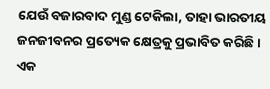ଯେଉଁ ବଜାରବାଦ ମୁଣ୍ଡ ଟେକିଲା, ତାହା ଭାରତୀୟ ଜନଜୀବନର ପ୍ରତ୍ୟେକ କ୍ଷେତ୍ରକୁ ପ୍ରଭାବିତ କରିଛି। ଏକ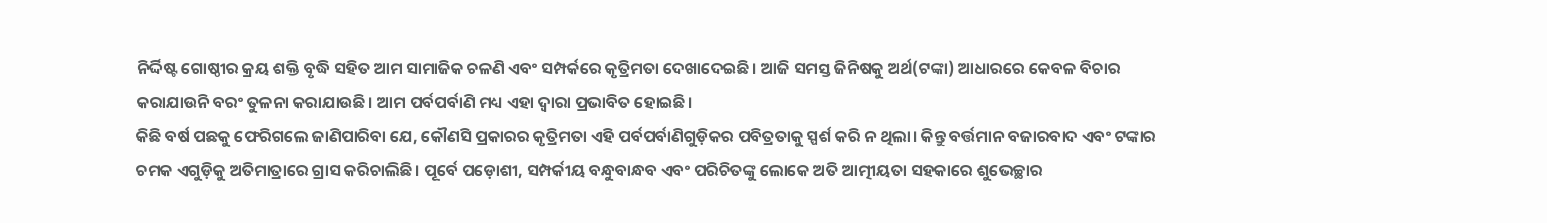ନିର୍ଦ୍ଦିଷ୍ଟ ଗୋଷ୍ଠୀର କ୍ରୟ ଶକ୍ତି ବୃଦ୍ଧି ସହିତ ଆମ ସାମାଜିକ ଚଳଣି ଏବଂ ସମ୍ପର୍କରେ କୃତ୍ରିମତା ଦେଖାଦେଇଛି। ଆଜି ସମସ୍ତ ଜିନିଷକୁ ଅର୍ଥ(ଟଙ୍କା) ଆଧାରରେ କେବଳ ବିଚାର କରାଯାଉନି ବରଂ ତୁଳନା କରାଯାଉଛି। ଆମ ପର୍ବପର୍ବାଣି ମଧ୍ୟ ଏହା ଦ୍ୱାରା ପ୍ରଭାବିତ ହୋଇଛି।
କିଛି ବର୍ଷ ପଛକୁ ଫେରିଗଲେ ଜାଣିପାରିବା ଯେ, କୌଣସି ପ୍ରକାରର କୃତ୍ରିମତା ଏହି ପର୍ବପର୍ବାଣିଗୁଡ଼ିକର ପବିତ୍ରତାକୁ ସ୍ପର୍ଶ କରି ନ ଥିଲା। କିନ୍ତୁ ବର୍ତ୍ତମାନ ବଜାରବାଦ ଏବଂ ଟଙ୍କାର ଚମକ ଏଗୁଡ଼ିକୁ ଅତିମାତ୍ରାରେ ଗ୍ରାସ କରିଚାଲିଛି। ପୂର୍ବେ ପଡ଼ୋଶୀ, ସମ୍ପର୍କୀୟ ବନ୍ଧୁବାନ୍ଧବ ଏବଂ ପରିଚିତଙ୍କୁ ଲୋକେ ଅତି ଆତ୍ମୀୟତା ସହକାରେ ଶୁଭେଚ୍ଛାର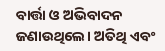ବାର୍ତ୍ତା ଓ ଅଭିବାଦନ ଜଣାଉଥିଲେ। ଅତିଥି ଏବଂ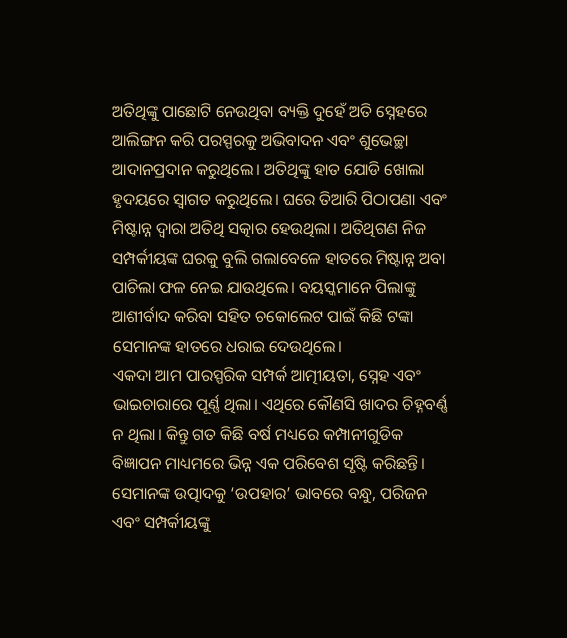ଅତିଥିଙ୍କୁ ପାଛୋଟି ନେଉଥିବା ବ୍ୟକ୍ତି ଦୁହେଁ ଅତି ସ୍ନେହରେ ଆଲିଙ୍ଗନ କରି ପରସ୍ପରକୁ ଅଭିବାଦନ ଏବଂ ଶୁଭେଚ୍ଛା ଆଦାନପ୍ରଦାନ କରୁଥିଲେ। ଅତିଥିଙ୍କୁ ହାତ ଯୋଡି ଖୋଲା ହୃଦୟରେ ସ୍ବାଗତ କରୁଥିଲେ। ଘରେ ତିଆରି ପିଠାପଣା ଏବଂ ମିଷ୍ଟାନ୍ନ ଦ୍ବାରା ଅତିଥି ସତ୍କାର ହେଉଥିଲା। ଅତିଥିଗଣ ନିଜ ସମ୍ପର୍କୀୟଙ୍କ ଘରକୁ ବୁଲି ଗଲାବେଳେ ହାତରେ ମିଷ୍ଟାନ୍ନ ଅବା ପାଚିଲା ଫଳ ନେଇ ଯାଉଥିଲେ। ବୟସ୍କମାନେ ପିଲାଙ୍କୁ ଆଶୀର୍ବାଦ କରିବା ସହିତ ଚକୋଲେଟ ପାଇଁ କିଛି ଟଙ୍କା ସେମାନଙ୍କ ହାତରେ ଧରାଇ ଦେଉଥିଲେ।
ଏକଦା ଆମ ପାରସ୍ପରିକ ସମ୍ପର୍କ ଆତ୍ମୀୟତା, ସ୍ନେହ ଏବଂ ଭାଇଚାରାରେ ପୂର୍ଣ୍ଣ ଥିଲା। ଏଥିରେ କୌଣସି ଖାଦର ଚିହ୍ନବର୍ଣ୍ଣ ନ ଥିଲା। କିନ୍ତୁ ଗତ କିଛି ବର୍ଷ ମଧ୍ୟରେ କମ୍ପାନୀଗୁଡିକ ବିଜ୍ଞାପନ ମାଧ୍ୟମରେ ଭିନ୍ନ ଏକ ପରିବେଶ ସୃଷ୍ଟି କରିଛନ୍ତି। ସେମାନଙ୍କ ଉତ୍ପାଦକୁ ‘ଉପହାର’ ଭାବରେ ବନ୍ଧୁ, ପରିଜନ ଏବଂ ସମ୍ପର୍କୀୟଙ୍କୁ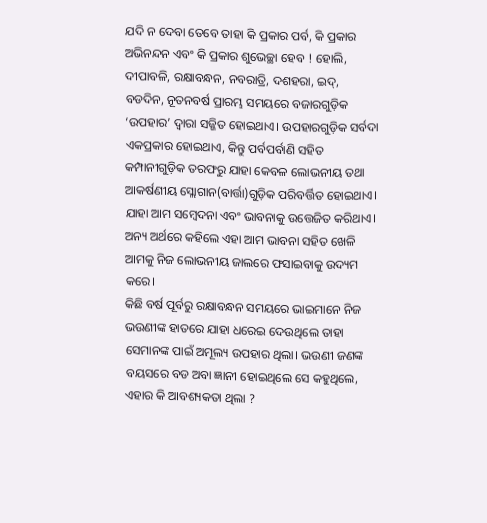ଯଦି ନ ଦେବା ତେବେ ତାହା କି ପ୍ରକାର ପର୍ବ, କି ପ୍ରକାର ଅଭିନନ୍ଦନ ଏବଂ କି ପ୍ରକାର ଶୁଭେଚ୍ଛା ହେବ ! ହୋଲି, ଦୀପାବଳି, ରକ୍ଷାବନ୍ଧନ, ନବରାତ୍ରି, ଦଶହରା, ଇଦ୍‌, ବଡଦିନ, ନୂତନବର୍ଷ ପ୍ରାରମ୍ଭ ସମୟରେ ବଜାରଗୁଡ଼ିକ ‘ଉପହାର’ ଦ୍ୱାରା ସଜ୍ଜିତ ହୋଇଥାଏ। ଉପହାରଗୁଡ଼ିକ ସର୍ବଦା ଏକପ୍ରକାର ହୋଇଥାଏ, କିନ୍ତୁ ପର୍ବପର୍ବାଣି ସହିତ କମ୍ପାନୀଗୁଡ଼ିକ ତରଫରୁ ଯାହା କେବଳ ଲୋଭନୀୟ ତଥା ଆକର୍ଷଣୀୟ ସ୍ଲୋଗାନ(ବାର୍ତ୍ତା)ଗୁଡ଼ିକ ପରିବର୍ତ୍ତିତ ହୋଇଥାଏ। ଯାହା ଆମ ସମ୍ବେଦନା ଏବଂ ଭାବନାକୁ ଉତ୍ତେଜିତ କରିଥାଏ। ଅନ୍ୟ ଅର୍ଥରେ କହିଲେ ଏହା ଆମ ଭାବନା ସହିତ ଖେଳି ଆମକୁ ନିଜ ଲୋଭନୀୟ ଜାଲରେ ଫସାଇବାକୁ ଉଦ୍ୟମ କରେ।
କିଛି ବର୍ଷ ପୂର୍ବରୁ ରକ୍ଷାବନ୍ଧନ ସମୟରେ ଭାଇମାନେ ନିଜ ଭଉଣୀଙ୍କ ହାତରେ ଯାହା ଧରେଇ ଦେଉଥିଲେ ତାହା ସେମାନଙ୍କ ପାଇଁ ଅମୂଲ୍ୟ ଉପହାର ଥିଲା। ଭଉଣୀ ଜଣଙ୍କ ବୟସରେ ବଡ ଅବା ଜ୍ଞାନୀ ହୋଇଥିଲେ ସେ କହୁଥିଲେ, ଏହାର କି ଆବଶ୍ୟକତା ଥିଲା ?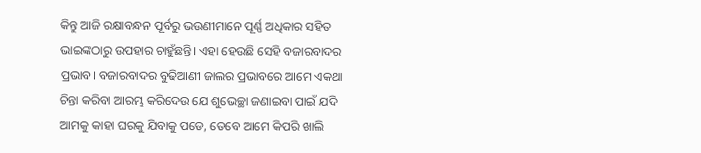କିନ୍ତୁ ଆଜି ରକ୍ଷାବନ୍ଧନ ପୂର୍ବରୁ ଭଉଣୀମାନେ ପୂର୍ଣ୍ଣ ଅଧିକାର ସହିତ ଭାଇଙ୍କଠାରୁ ଉପହାର ଚାହୁଁଛନ୍ତି। ଏହା ହେଉଛି ସେହି ବଜାରବାଦର ପ୍ରଭାବ। ବଜାରବାଦର ବୁଢିଆଣୀ ଜାଲର ପ୍ରଭାବରେ ଆମେ ଏକଥା ଚିନ୍ତା କରିବା ଆରମ୍ଭ କରିଦେଉ ଯେ ଶୁଭେଚ୍ଛା ଜଣାଇବା ପାଇଁ ଯଦି ଆମକୁ କାହା ଘରକୁ ଯିବାକୁ ପଡେ, ତେବେ ଆମେ କିପରି ଖାଲି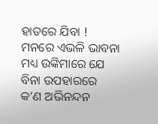ହାତରେ ଯିବା ! ମନରେ ଏଭଳି ଭାବନା ମଧ୍ୟ ଉଙ୍କିମାରେ ଯେ ବିନା ଉପହାରରେ କ’ଣ ଅଭିନନ୍ଦନ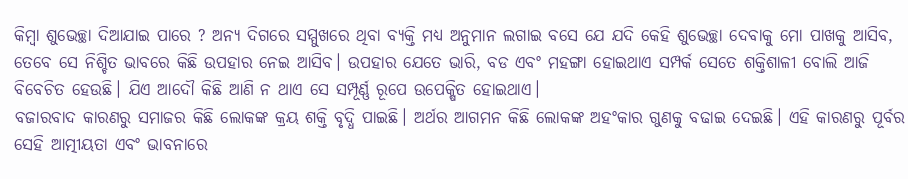କିମ୍ବା ଶୁଭେଚ୍ଛା ଦିଆଯାଇ ପାରେ ? ଅନ୍ୟ ଦିଗରେ ସମ୍ମୁଖରେ ଥିବା ବ୍ୟକ୍ତି ମଧ୍ୟ ଅନୁମାନ ଲଗାଇ ବସେ ଯେ ଯଦି କେହି ଶୁଭେଚ୍ଛା ଦେବାକୁ ମୋ ପାଖକୁ ଆସିବ, ତେବେ ସେ ନିଶ୍ଚିତ ଭାବରେ କିଛି ଉପହାର ନେଇ ଆସିବ। ଉପହାର ଯେତେ ଭାରି, ବଡ ଏବଂ ମହଙ୍ଗା ହୋଇଥାଏ ସମ୍ପର୍କ ସେତେ ଶକ୍ତିଶାଳୀ ବୋଲି ଆଜି ବିବେଚିତ ହେଉଛି। ଯିଏ ଆଦୌ କିଛି ଆଣି ନ ଥାଏ ସେ ସମ୍ପୂର୍ଣ୍ଣ ରୂପେ ଉପେକ୍ଷିତ ହୋଇଥାଏ।
ବଜାରବାଦ କାରଣରୁ ସମାଜର କିଛି ଲୋକଙ୍କ କ୍ରୟ ଶକ୍ତି ବୃଦ୍ଧି ପାଇଛି। ଅର୍ଥର ଆଗମନ କିଛି ଲୋକଙ୍କ ଅହଂକାର ଗୁଣକୁ ବଢାଇ ଦେଇଛି। ଏହି କାରଣରୁ ପୂର୍ବର ସେହି ଆତ୍ମୀୟତା ଏବଂ ଭାବନାରେ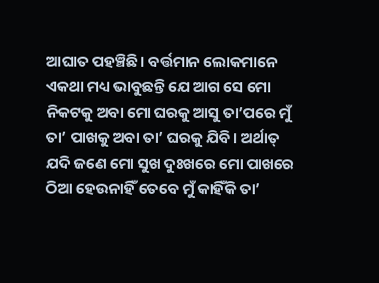ଆଘାତ ପହଞ୍ଚିଛି। ବର୍ତ୍ତମାନ ଲୋକମାନେ ଏକଥା ମଧ୍ୟ ଭାବୁଛନ୍ତି ଯେ ଆଗ ସେ ମୋ ନିକଟକୁ ଅବା ମୋ ଘରକୁ ଆସୁ ତା’ପରେ ମୁଁ ତା’ ପାଖକୁ ଅବା ତା’ ଘରକୁ ଯିବି। ଅର୍ଥାତ୍‌ ଯଦି ଜଣେ ମୋ ସୁଖ ଦୁଃଖରେ ମୋ ପାଖରେ ଠିଆ ହେଉନାହିଁ ତେବେ ମୁଁ କାହିଁକି ତା’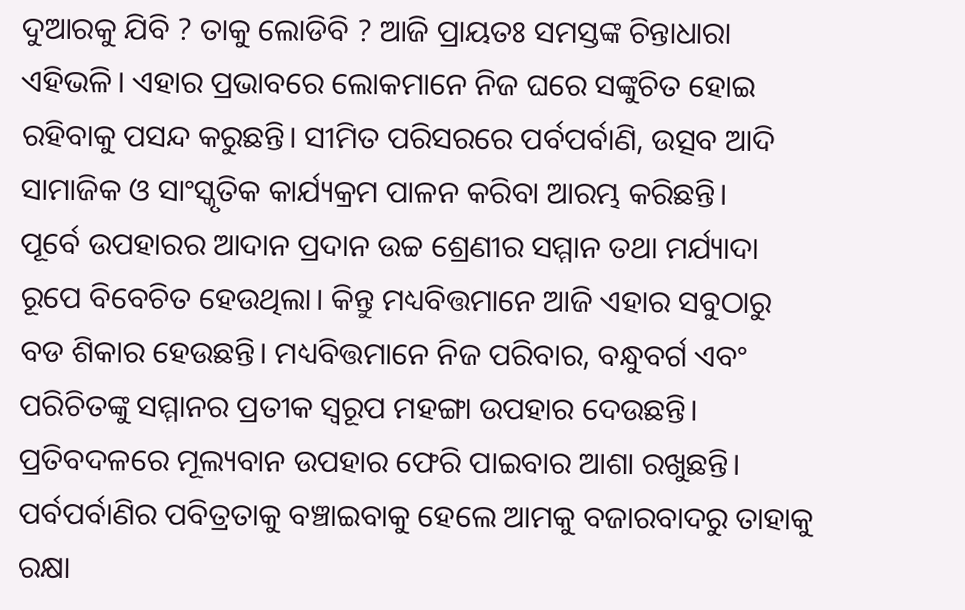ଦୁଆରକୁ ଯିବି ? ତାକୁ ଲୋଡିବି ? ଆଜି ପ୍ରାୟତଃ ସମସ୍ତଙ୍କ ଚିନ୍ତାଧାରା ଏହିଭଳି। ଏହାର ପ୍ରଭାବରେ ଲୋକମାନେ ନିଜ ଘରେ ସଙ୍କୁଚିତ ହୋଇ ରହିବାକୁ ପସନ୍ଦ କରୁଛନ୍ତି। ସୀମିତ ପରିସରରେ ପର୍ବପର୍ବାଣି, ଉତ୍ସବ ଆଦି ସାମାଜିକ ଓ ସାଂସ୍କୃତିକ କାର୍ଯ୍ୟକ୍ରମ ପାଳନ କରିବା ଆରମ୍ଭ କରିଛନ୍ତି।
ପୂର୍ବେ ଉପହାରର ଆଦାନ ପ୍ରଦାନ ଉଚ୍ଚ ଶ୍ରେଣୀର ସମ୍ମାନ ତଥା ମର୍ଯ୍ୟାଦା ରୂପେ ବିବେଚିତ ହେଉଥିଲା। କିନ୍ତୁ ମଧ୍ୟବିତ୍ତମାନେ ଆଜି ଏହାର ସବୁଠାରୁ ବଡ ଶିକାର ହେଉଛନ୍ତି। ମଧ୍ୟବିତ୍ତମାନେ ନିଜ ପରିବାର, ବନ୍ଧୁବର୍ଗ ଏବଂ ପରିଚିତଙ୍କୁ ସମ୍ମାନର ପ୍ରତୀକ ସ୍ବରୂପ ମହଙ୍ଗା ଉପହାର ଦେଉଛନ୍ତି। ପ୍ରତିବଦଳରେ ମୂଲ୍ୟବାନ ଉପହାର ଫେରି ପାଇବାର ଆଶା ରଖୁଛନ୍ତି।
ପର୍ବପର୍ବାଣିର ପବିତ୍ରତାକୁ ବଞ୍ଚାଇବାକୁ ହେଲେ ଆମକୁ ବଜାରବାଦରୁ ତାହାକୁ ରକ୍ଷା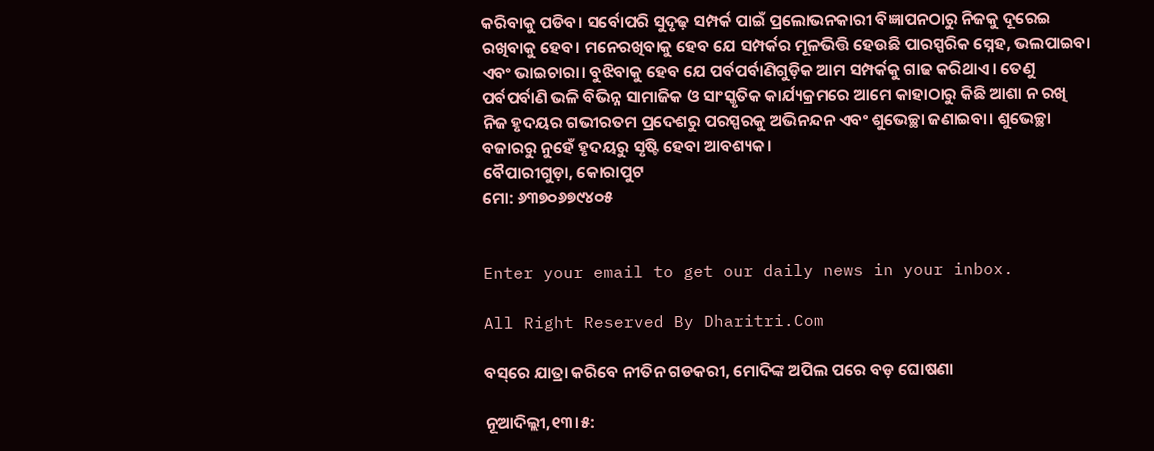କରିବାକୁ ପଡିବ। ସର୍ବୋପରି ସୁଦୃଢ଼ ସମ୍ପର୍କ ପାଇଁ ପ୍ରଲୋଭନକାରୀ ବିଜ୍ଞାପନଠାରୁ ନିଜକୁ ଦୂରେଇ ରଖିବାକୁ ହେବ। ମନେରଖିବାକୁ ହେବ ଯେ ସମ୍ପର୍କର ମୂଳଭିତ୍ତି ହେଉଛି ପାରସ୍ପରିକ ସ୍ନେହ, ଭଲପାଇବା ଏବଂ ଭାଇଚାରା। ବୁଝିବାକୁ ହେବ ଯେ ପର୍ବପର୍ବାଣିଗୁଡ଼ିକ ଆମ ସମ୍ପର୍କକୁ ଗାଢ କରିଥାଏ। ତେଣୁ ପର୍ବପର୍ବାଣି ଭଳି ବିଭିନ୍ନ ସାମାଜିକ ଓ ସାଂସ୍କୃତିକ କାର୍ଯ୍ୟକ୍ରମରେ ଆମେ କାହାଠାରୁ କିଛି ଆଶା ନ ରଖି ନିଜ ହୃଦୟର ଗଭୀରତମ ପ୍ରଦେଶରୁ ପରସ୍ପରକୁ ଅଭିନନ୍ଦନ ଏବଂ ଶୁଭେଚ୍ଛା ଜଣାଇବା। ଶୁଭେଚ୍ଛା ବଜାରରୁ ନୁହେଁ ହୃଦୟରୁ ସୃଷ୍ଟି ହେବା ଆବଶ୍ୟକ।
ବୈପାରୀଗୁଡ଼ା, କୋରାପୁଟ
ମୋ: ୬୩୭୦୬୭୯୪୦୫


Enter your email to get our daily news in your inbox.

All Right Reserved By Dharitri.Com

ବସ୍‌ରେ ଯାତ୍ରା କରିବେ ନୀତିନ ଗଡକରୀ, ମୋଦିଙ୍କ ଅପିଲ ପରେ ବଡ଼ ଘୋଷଣା

ନୂଆଦିଲ୍ଲୀ,୧୩।୫: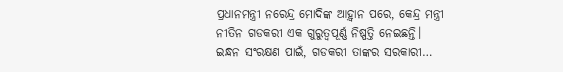ପ୍ରଧାନମନ୍ତ୍ରୀ ନରେନ୍ଦ୍ର ମୋଦିଙ୍କ ଆହ଼୍ବାନ ପରେ, କେନ୍ଦ୍ର ମନ୍ତ୍ରୀ ନୀତିନ ଗଡକରୀ ଏକ ଗୁରୁତ୍ୱପୂର୍ଣ୍ଣ ନିଷ୍ପତ୍ତି ନେଇଛନ୍ତି। ଇନ୍ଧନ ସଂରକ୍ଷଣ ପାଇଁ, ଗଡକରୀ ତାଙ୍କର ସରକାରୀ…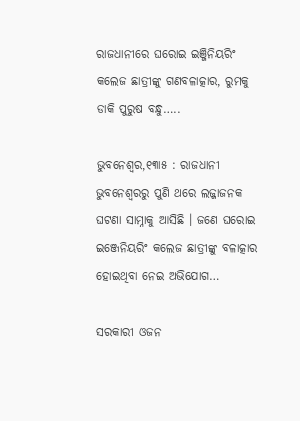ରାଜଧାନୀରେ ଘରୋଇ ଇଞ୍ଜିନିୟରିଂ କଲେଜ ଛାତ୍ରୀଙ୍କୁ ଗଣବଳାତ୍କାର, ରୁମକୁ ଡାକି ପୁରୁଷ ବନ୍ଧୁ…..

ଭୁବନେଶ୍ବର,୧୩ା୫ : ରାଜଧାନୀ ଭୁବନେଶ୍ବରରୁ ପୁଣି ଥରେ ଲଜ୍ଜାଜନକ ଘଟଣା ସାମ୍ନାକୁ ଆସିଛି । ଜଣେ ଘରୋଇ ଇଞ୍ଜେନିୟରିଂ କଲେଜ ଛାତ୍ରୀଙ୍କୁ ବଳାତ୍କାର ହୋଇଥିବା ନେଇ ଅଭିଯୋଗ…

ସରକାରୀ ଓଜନ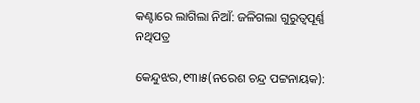କଣ୍ଟାରେ ଲାଗିଲା ନିଆଁ: ଜଳିଗଲା ଗୁରୁତ୍ୱପୂର୍ଣ୍ଣ ନଥିପତ୍ର

କେନ୍ଦୁଝର,୧୩ା୫(ନରେଶ ଚନ୍ଦ୍ର ପଟ୍ଟନାୟକ):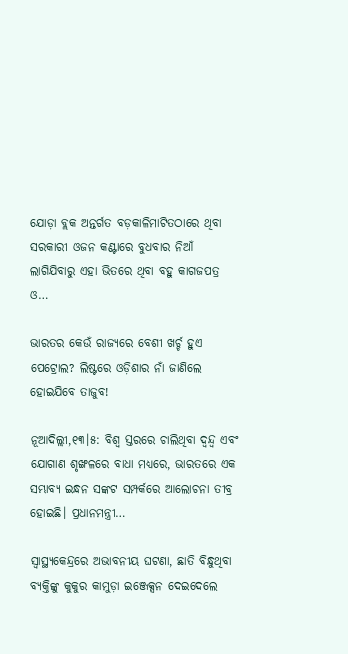ଯୋଡ଼ା ବ୍ଲକ ଅନ୍ତର୍ଗତ ବଡ଼କାଳିମାଟିତଠାରେ ଥିବା ସରକାରୀ ଓଜନ କଣ୍ଟାରେ ବୁଧବାର ନିଆଁ ଲାଗିଯିବାରୁ ଏହା ଭିତରେ ଥିବା ବହୁ କାଗଜପତ୍ର ଓ…

ଭାରତର କେଉଁ ରାଜ୍ୟରେ ବେଶୀ ଖର୍ଚ୍ଚ ହୁଏ ପେଟ୍ରୋଲ? ଲିଷ୍ଟରେ ଓଡ଼ିଶାର ନାଁ ଜାଣିଲେ ହୋଇଯିବେ ତାଜୁବ!

ନୂଆଦିଲ୍ଲୀ,୧୩।୫: ବିଶ୍ୱ ସ୍ତରରେ ଚାଲିଥିବା ଦ୍ୱନ୍ଦ୍ୱ ଏବଂ ଯୋଗାଣ ଶୃଙ୍ଖଳରେ ବାଧା ମଧ୍ୟରେ, ଭାରତରେ ଏକ ସମ୍ଭାବ୍ୟ ଇନ୍ଧନ ସଙ୍କଟ ସମ୍ପର୍କରେ ଆଲୋଚନା ତୀବ୍ର ହୋଇଛି। ପ୍ରଧାନମନ୍ତ୍ରୀ…

ସ୍ବାସ୍ଥ୍ୟକେନ୍ଦ୍ରରେ ଅଭାବନୀୟ ଘଟଣା, ଛାତି ବିନ୍ଧୁଥିବା ବ୍ୟକ୍ତିଙ୍କୁ କୁକୁର କାମୁଡ଼ା ଇଞ୍ଜେକ୍ସନ ଦେଇଦେଲେ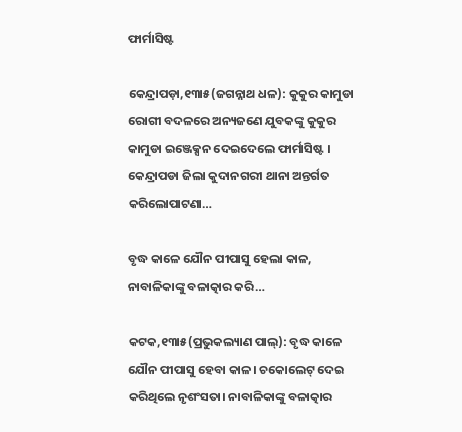ଫାର୍ମାସିଷ୍ଟ

କେନ୍ଦ୍ରାପଡ଼ା,୧୩ା୫(ଜଗନ୍ନାଥ ଧଳ): କୁକୁର କାମୁଡା ରୋଗୀ ବଦଳରେ ଅନ୍ୟଜଣେ ଯୁବକଙ୍କୁ କୁକୁର କାମୁଡା ଇଞ୍ଜେକ୍ସନ ଦେଇଦେଲେ ଫାର୍ମାସିଷ୍ଟ । କେନ୍ଦ୍ରାପଡା ଜିଲା କୁଦାନଗରୀ ଥାନା ଅନ୍ତର୍ଗତ କରିଲୋପାଟଣା…

ବୃଦ୍ଧ କାଳେ ଯୌନ ପୀପାସୁ ହେଲା କାଳ, ନାବାଳିକାଙ୍କୁ ବଳାତ୍କାର କରି…

କଟକ,୧୩ା୫(ପ୍ରଭୁକଲ୍ୟାଣ ପାଲ୍‌): ବୃଦ୍ଧ କାଳେ ଯୌନ ପୀପାସୁ ହେବା କାଳ। ଚକୋଲେଟ୍‌ ଦେଇ କରିଥିଲେ ନୃଶଂସତା। ନାବାଳିକାଙ୍କୁ ବଳାତ୍କାର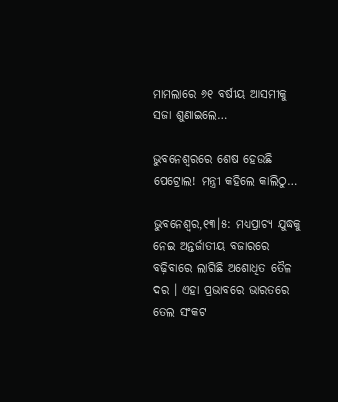ମାମଲାରେ ୬୧ ବର୍ଷୀୟ ଆସମୀକୁ ସଜା ଶୁଣାଇଲେ…

ଭୁବନେଶ୍ୱରରେ ଶେଷ ହେଉଛି ପେଟ୍ରୋଲ! ମନ୍ତ୍ରୀ କହିଲେ କାଲିଠୁ…

ଭୁବନେଶ୍ୱର,୧୩।୫: ମଧ୍ୟପ୍ରାଚ୍ୟ ଯୁଦ୍ଧକୁ ନେଇ ଅନ୍ତର୍ଜାତୀୟ ବଜାରରେ ବଢ଼ିବାରେ ଲାଗିଛି ଅଶୋଧିତ ତୈଳ ଦର । ଏହା ପ୍ରଭାବରେ ଭାରତରେ ତେଲ ସଂକଟ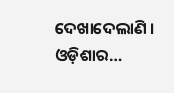ଦେଖାଦେଲାଣି । ଓଡ଼ିଶାର…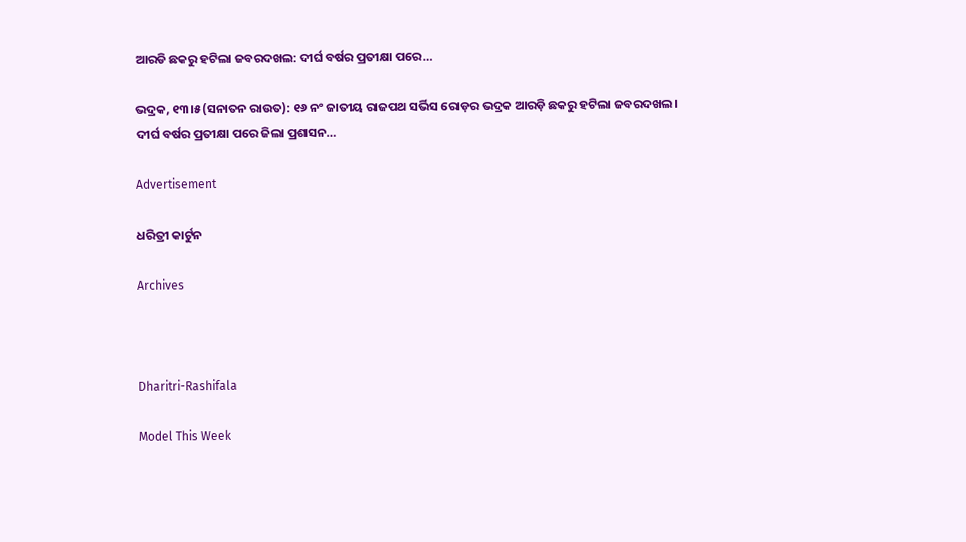ଆରଡି ଛକରୁ ହଟିଲା ଜବରଦଖଲ: ଦୀର୍ଘ ବର୍ଷର ପ୍ରତୀକ୍ଷା ପରେ…

ଭଦ୍ରକ, ୧୩।୫(ସନାତନ ରାଉତ): ୧୬ ନଂ ଜାତୀୟ ରାଜପଥ ସର୍ଭିସ ରୋଡ଼ର ଭଦ୍ରକ ଆରଡ଼ି ଛକରୁ ହଟିଲା ଜବରଦଖଲ। ଦୀର୍ଘ ବର୍ଷର ପ୍ରତୀକ୍ଷା ପରେ ଜିଲା ପ୍ରଶାସନ…

Advertisement

ଧରିତ୍ରୀ କାର୍ଟୁନ

Archives



Dharitri-Rashifala

Model This Week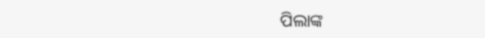ପିଲାଙ୍କ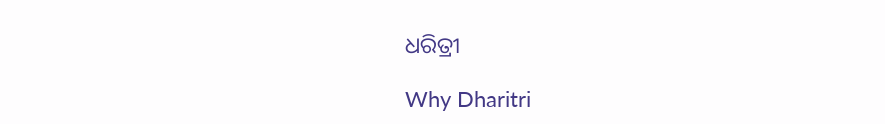ଧରିତ୍ରୀ

Why Dharitri